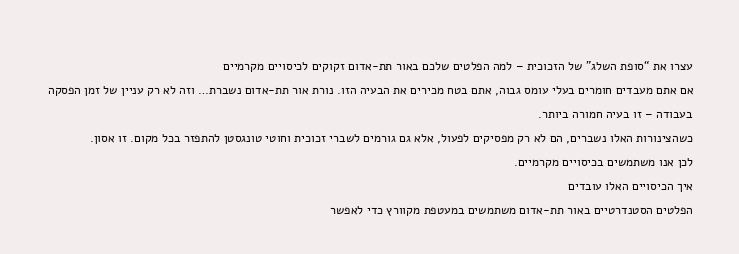עצרו את “סופת השלג” של הזכוכית – למה הפלטים שלכם באור תת-אדום זקוקים לכיסויים מקרמיים
אם אתם מעבדים חומרים בעלי עומס גבוה, אתם בטח מכירים את הבעיה הזו. נורת אור תת-אדום נשברת… וזה לא רק עניין של זמן הפסקה בעבודה – זו בעיה חמורה ביותר.
כשהצינורות האלו נשברים, הם לא רק מפסיקים לפעול, אלא גם גורמים לשברי זכוכית וחוטי טונגסטן להתפזר בכל מקום. זו אסון.
לכן אנו משתמשים בכיסויים מקרמיים.
איך הכיסויים האלו עובדים
הפלטים הסטנדרטיים באור תת-אדום משתמשים במעטפת מקוורץ כדי לאפשר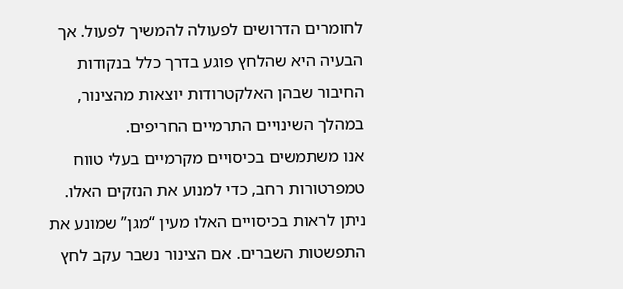לחומרים הדרושים לפעולה להמשיך לפעול. אך הבעיה היא שהלחץ פוגע בדרך כלל בנקודות החיבור שבהן האלקטרודות יוצאות מהצינור, במהלך השינויים התרמיים החריפים.
אנו משתמשים בכיסויים מקרמיים בעלי טווח טמפרטורות רחב, כדי למנוע את הנזקים האלו. ניתן לראות בכיסויים האלו מעין “מגן” שמונע את התפשטות השברים. אם הצינור נשבר עקב לחץ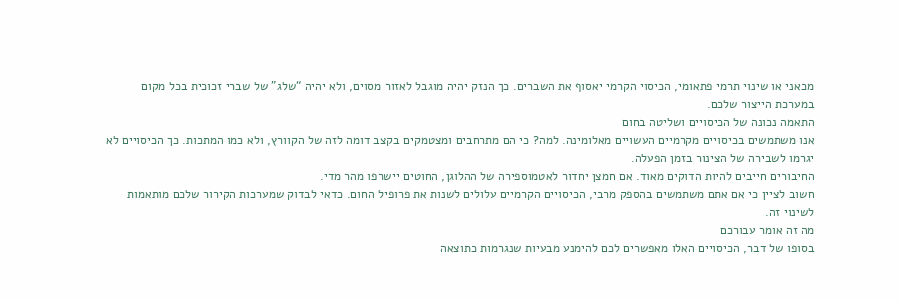מכאני או שינוי תרמי פתאומי, הכיסוי הקרמי יאסוף את השברים. כך הנזק יהיה מוגבל לאזור מסוים, ולא יהיה “שלג” של שברי זכוכית בכל מקום במערכת הייצור שלכם.
התאמה נכונה של הכיסויים ושליטה בחום
אנו משתמשים בכיסויים מקרמיים העשויים מאלומינה. למה? כי הם מתרחבים ומצטמקים בקצב דומה לזה של הקוורץ, ולא כמו המתכות. כך הכיסויים לא יגרמו לשבירה של הצינור בזמן הפעלה.
החיבורים חייבים להיות הדוקים מאוד. אם חמצן יחדור לאטמוספירה של ההלוגן, החוטים יישרפו מהר מדי.
חשוב לציין כי אם אתם משתמשים בהספק מרבי, הכיסויים הקרמיים עלולים לשנות את פרופיל החום. כדאי לבדוק שמערכות הקירור שלכם מותאמות לשינוי זה.
מה זה אומר עבורכם
בסופו של דבר, הכיסויים האלו מאפשרים לכם להימנע מבעיות שנגרמות כתוצאה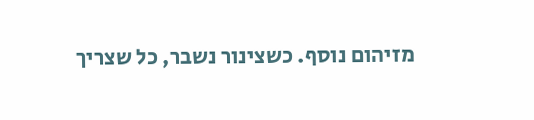מזיהום נוסף. כשצינור נשבר, כל שצריך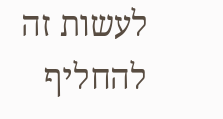לעשות זה להחליף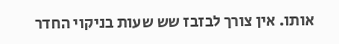אותו. אין צורך לבזבז שש שעות בניקוי החדר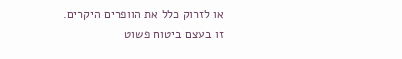או לזרוק כלל את הוופרים היקרים.
זו בעצם ביטוח פשוט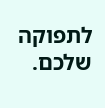לתפוקה שלכם.